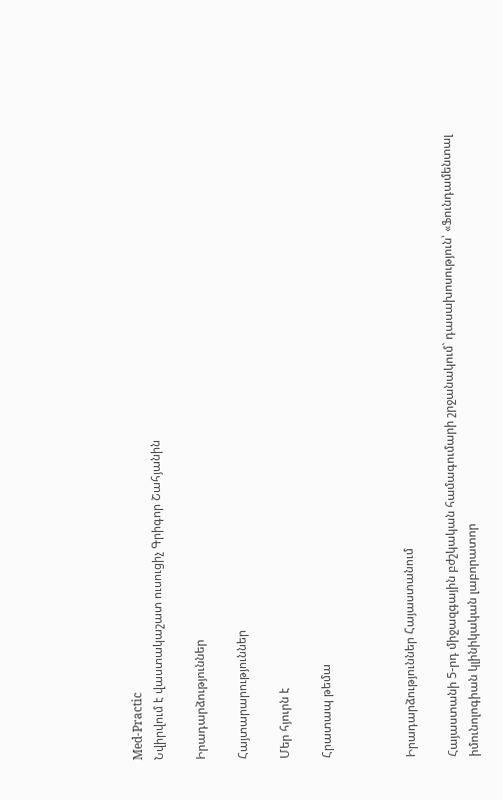Med-Practic
Նվիրվում է վաստակաշատ ուսուցիչ Գրիգոր Շահյանին

Իրադարձություններ

Հայտարարություններ

Մեր հյուրն է

Հրատապ թեմա



Իրադարձություններ Հայաստանում

Հայաստանի 5-րդ միջազգային բժշկական համագումարի շրջանակում` դասախոսություն՝ «Ֆունդամենտալ իմունոլոգիան կլինիկական լաբորատոր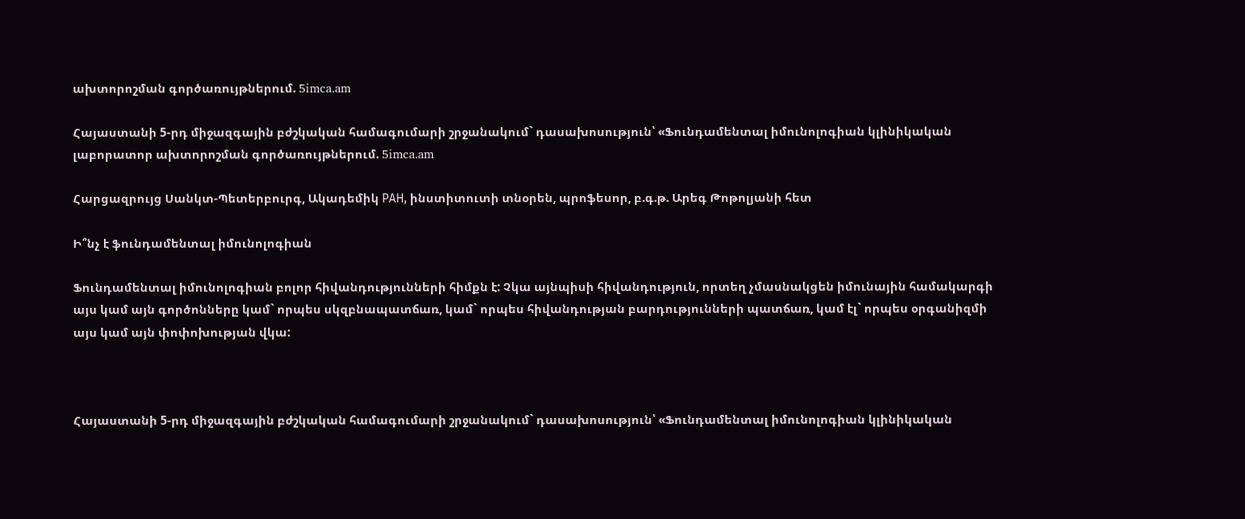ախտորոշման գործառույթներում. 5imca.am

Հայաստանի 5-րդ միջազգային բժշկական համագումարի շրջանակում` դասախոսություն՝ «Ֆունդամենտալ իմունոլոգիան կլինիկական լաբորատոր ախտորոշման գործառույթներում. 5imca.am

Հարցազրույց Սանկտ-Պետերբուրգ, Ակադեմիկ РАН, ինստիտուտի տնօրեն, պրոֆեսոր, բ.գ.թ. Արեգ Թոթոլյանի հետ

Ի՞նչ է ֆունդամենտալ իմունոլոգիան

Ֆունդամենտալ իմունոլոգիան բոլոր հիվանդությունների հիմքն է: Չկա այնպիսի հիվանդություն, որտեղ չմասնակցեն իմունային համակարգի այս կամ այն գործոնները կամ` որպես սկզբնապատճառ, կամ` որպես հիվանդության բարդությունների պատճառ, կամ էլ` որպես օրգանիզմի այս կամ այն փոփոխության վկա:



Հայաստանի 5-րդ միջազգային բժշկական համագումարի շրջանակում` դասախոսություն՝ «Ֆունդամենտալ իմունոլոգիան կլինիկական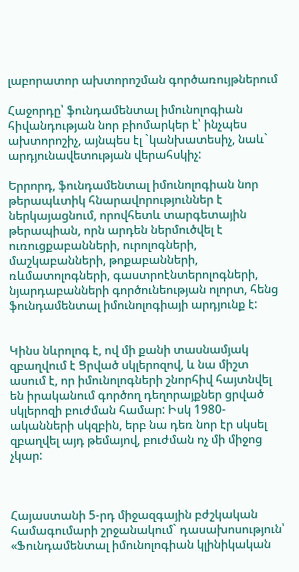լաբորատոր ախտորոշման գործառույթներում

Հաջորդը՝ ֆունդամենտալ իմունոլոգիան հիվանդության նոր բիոմարկեր է՝ ինչպես ախտորոշիչ, այնպես էլ `կանխատեսիչ, նաև` արդյունավետության վերահսկիչ:

Երրորդ, ֆունդամենտալ իմունոլոգիան նոր թերապևտիկ հնարավորություններ է ներկայացնում, որովհետև տարգետային թերապիան, որն արդեն ներմուծվել է ուռուցքաբանների, ուրոլոգների,  մաշկաբանների, թոքաբանների, ռևմատոլոգների, գաստրոէնտերոլոգների, նյարդաբանների գործունեության ոլորտ, հենց ֆունդամենտալ իմունոլոգիայի արդյունք է:


Կինս նևրոլոգ է, ով մի քանի տասնամյակ զբաղվում է Ցրված սկլերոզով, և նա միշտ ասում է, որ իմունոլոգների շնորհիվ հայտնվել են իրականում գործող դեղորայքներ ցրված սկլերոզի բուժման համար: Իսկ 1980-ականների սկզբին, երբ նա դեռ նոր էր սկսել զբաղվել այդ թեմայով, բուժման ոչ մի միջոց չկար:



Հայաստանի 5-րդ միջազգային բժշկական համագումարի շրջանակում` դասախոսություն՝ «Ֆունդամենտալ իմունոլոգիան կլինիկական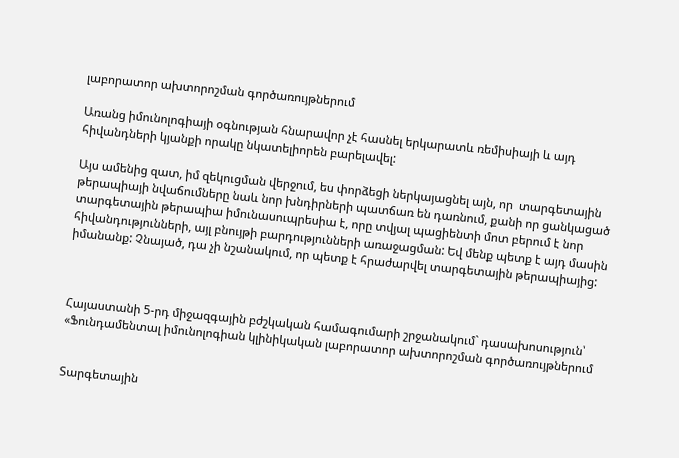լաբորատոր ախտորոշման գործառույթներում

Առանց իմունոլոգիայի օգնության հնարավոր չէ հասնել երկարատև ռեմիսիայի և այդ հիվանդների կյանքի որակը նկատելիորեն բարելավել:

Այս ամենից զատ, իմ զեկուցման վերջում, ես փորձեցի ներկայացնել այն, որ  տարգետային թերապիայի նվաճումները նաև նոր խնդիրների պատճառ են դառնում, քանի որ ցանկացած տարգետային թերապիա իմունասուպրեսիա է, որը տվյալ պացիենտի մոտ բերում է նոր հիվանդությունների, այլ բնույթի բարդությունների առաջացման: Եվ մենք պետք է այդ մասին իմանանք: Չնայած, դա չի նշանակում, որ պետք է հրաժարվել տարգետային թերապիայից:



Հայաստանի 5-րդ միջազգային բժշկական համագումարի շրջանակում` դասախոսություն՝ «Ֆունդամենտալ իմունոլոգիան կլինիկական լաբորատոր ախտորոշման գործառույթներում


Տարգետային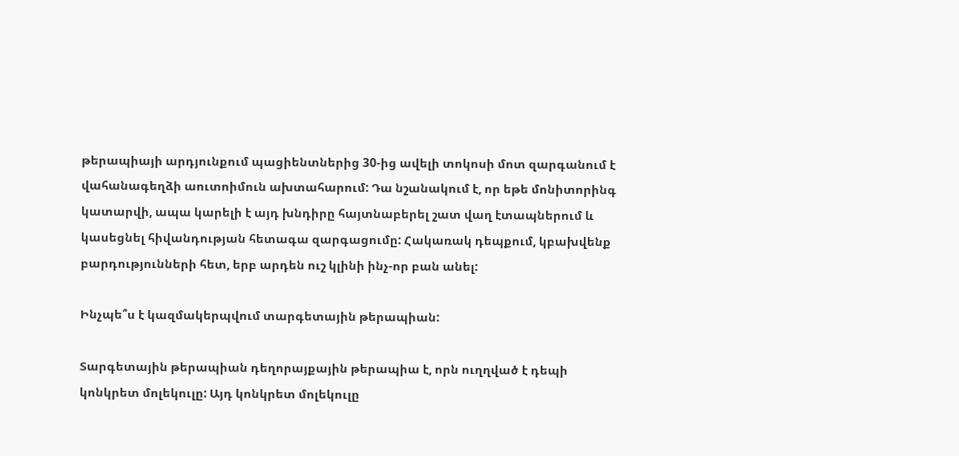թերապիայի արդյունքում պացիենտներից 30-ից ավելի տոկոսի մոտ զարգանում է վահանագեղձի աուտոիմուն ախտահարում: Դա նշանակում է, որ եթե մոնիտորինգ կատարվի, ապա կարելի է այդ խնդիրը հայտնաբերել շատ վաղ էտապներում և կասեցնել հիվանդության հետագա զարգացումը: Հակառակ դեպքում, կբախվենք բարդությունների հետ, երբ արդեն ուշ կլինի ինչ-որ բան անել:

Ինչպե՞ս է կազմակերպվում տարգետային թերապիան:

Տարգետային թերապիան դեղորայքային թերապիա է, որն ուղղված է դեպի կոնկրետ մոլեկուլը: Այդ կոնկրետ մոլեկուլը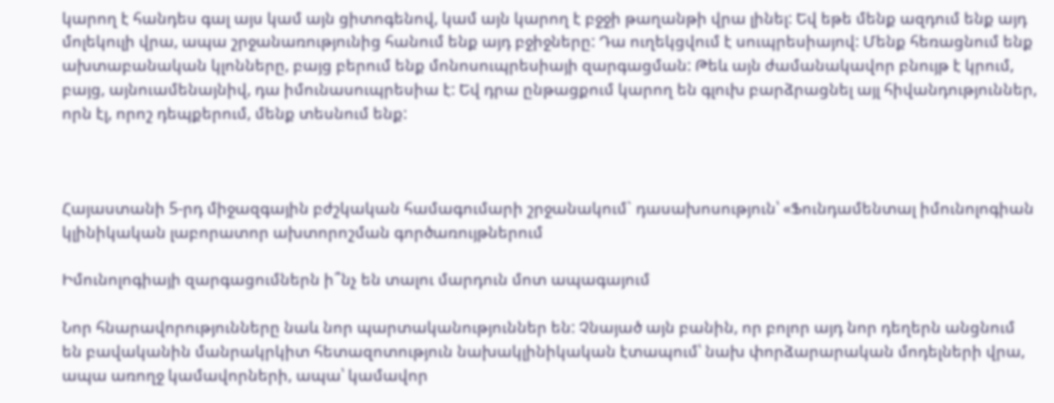կարող է հանդես գալ այս կամ այն ցիտոգենով, կամ այն կարող է բջջի թաղանթի վրա լինել: Եվ եթե մենք ազդում ենք այդ մոլեկուլի վրա, ապա շրջանառությունից հանում ենք այդ բջիջները: Դա ուղեկցվում է սուպրեսիայով: Մենք հեռացնում ենք ախտաբանական կլոնները, բայց բերում ենք մոնոսուպրեսիայի զարգացման: Թեև այն ժամանակավոր բնույթ է կրում, բայց, այնուամենայնիվ, դա իմունասուպրեսիա է: Եվ դրա ընթացքում կարող են գլուխ բարձրացնել այլ հիվանդություններ, որն էլ, որոշ դեպքերում, մենք տեսնում ենք:



Հայաստանի 5-րդ միջազգային բժշկական համագումարի շրջանակում` դասախոսություն՝ «Ֆունդամենտալ իմունոլոգիան կլինիկական լաբորատոր ախտորոշման գործառույթներում

Իմունոլոգիայի զարգացումներն ի՞նչ են տալու մարդուն մոտ ապագայում

Նոր հնարավորությունները նաև նոր պարտականություններ են: Չնայած այն բանին, որ բոլոր այդ նոր դեղերն անցնում են բավականին մանրակրկիտ հետազոտություն նախակլինիկական էտապում՝ նախ փորձարարական մոդելների վրա, ապա առողջ կամավորների, ապա՝ կամավոր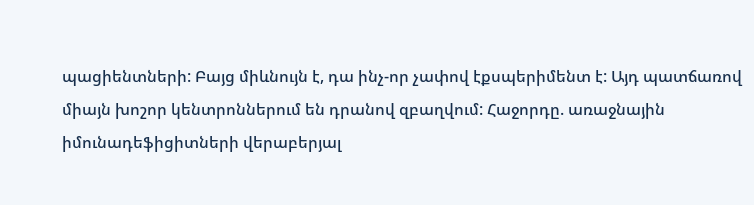պացիենտների: Բայց միևնույն է, դա ինչ-որ չափով էքսպերիմենտ է: Այդ պատճառով միայն խոշոր կենտրոններում են դրանով զբաղվում: Հաջորդը. առաջնային իմունադեֆիցիտների վերաբերյալ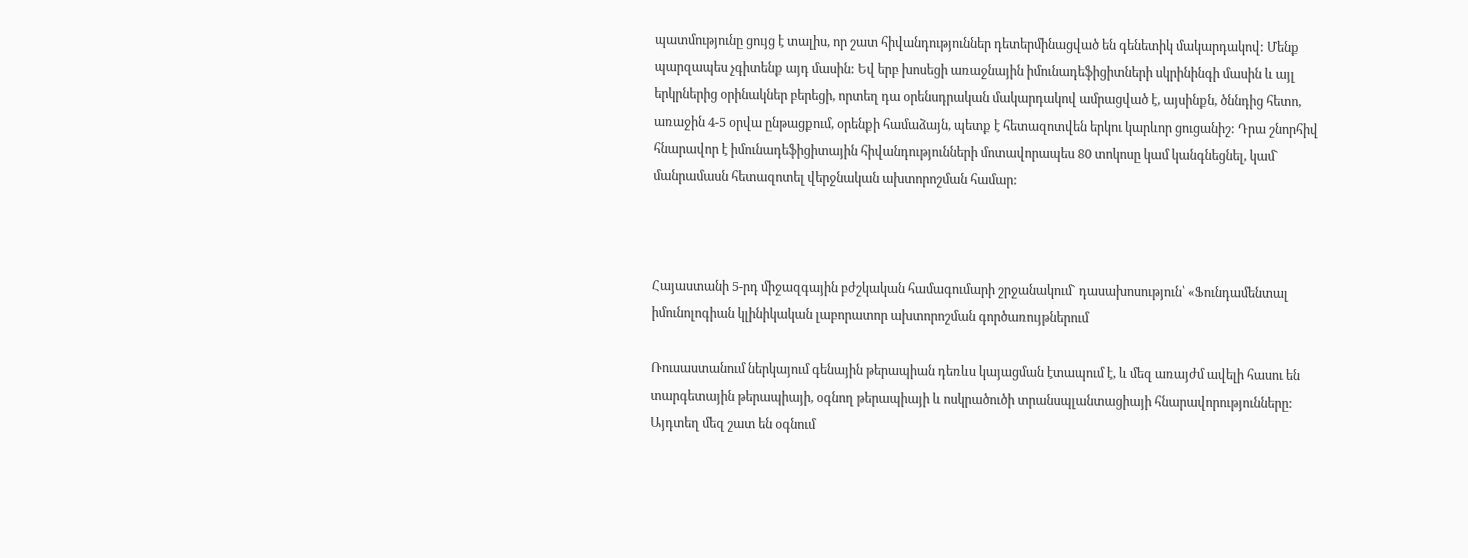պատմությունը ցույց է տալիս, որ շատ հիվանդություններ դետերմինացված են գենետիկ մակարդակով: Մենք պարզապես չգիտենք այդ մասին: Եվ երբ խոսեցի առաջնային իմունադեֆիցիտների սկրինինգի մասին և այլ երկրներից օրինակներ բերեցի, որտեղ դա օրենսդրական մակարդակով ամրացված է, այսինքն, ծննդից հետո, առաջին 4-5 օրվա ընթացքում, օրենքի համաձայն, պետք է հետազոտվեն երկու կարևոր ցուցանիշ: Դրա շնորհիվ հնարավոր է իմունադեֆիցիտային հիվանդությունների մոտավորապես 80 տոկոսը կամ կանգնեցնել, կամ` մանրամասն հետազոտել վերջնական ախտորոշման համար:



Հայաստանի 5-րդ միջազգային բժշկական համագումարի շրջանակում` դասախոսություն՝ «Ֆունդամենտալ իմունոլոգիան կլինիկական լաբորատոր ախտորոշման գործառույթներում

Ռուսաստանում ներկայում գենային թերապիան դեռևս կայացման էտապում է, և մեզ առայժմ ավելի հասու են տարգետային թերապիայի, օգնող թերապիայի և ոսկրածուծի տրանսպլանտացիայի հնարավորությունները: Այդտեղ մեզ շատ են օգնում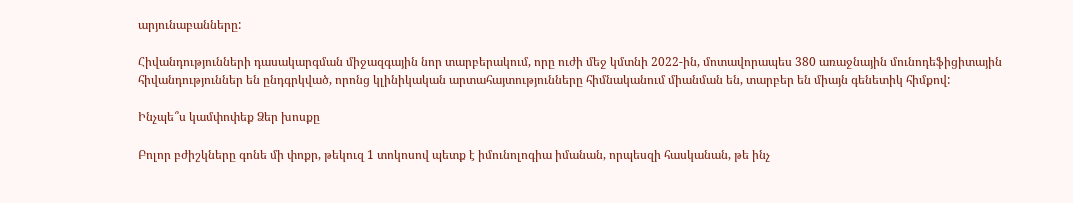արյունաբանները:

Հիվանդությունների դասակարգման միջազգային նոր տարբերակում, որը ուժի մեջ կմտնի 2022-ին, մոտավորապես 380 առաջնային մունոդեֆիցիտային հիվանդություններ են ընդգրկված, որոնց կլինիկական արտահայտությունները հիմնականում միանման են, տարբեր են միայն գենետիկ հիմքով:

Ինչպե՞ս կամփոփեք Ձեր խոսքը

Բոլոր բժիշկները գոնե մի փոքր, թեկուզ 1 տոկոսով պետք է իմունոլոգիա իմանան, որպեսզի հասկանան, թե ինչ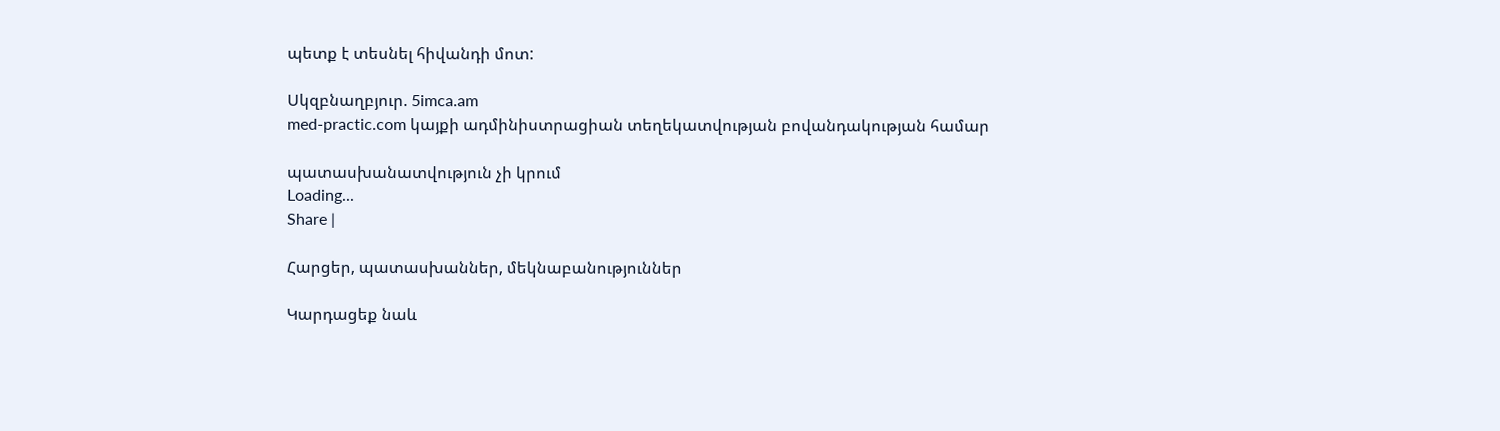պետք է տեսնել հիվանդի մոտ:

Սկզբնաղբյուր. 5imca.am
med-practic.com կայքի ադմինիստրացիան տեղեկատվության բովանդակության համար

պատասխանատվություն չի կրում
Loading...
Share |

Հարցեր, պատասխաններ, մեկնաբանություններ

Կարդացեք նաև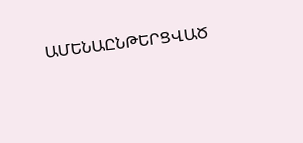ԱՄԵՆԱԸՆԹԵՐՑՎԱԾ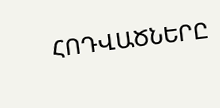ՀՈԴՎԱԾՆԵՐԸ